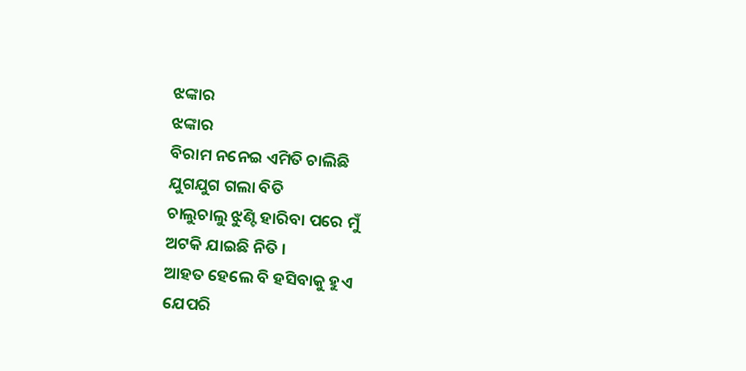ଝଙ୍କାର
ଝଙ୍କାର
ବିରାମ ନନେଇ ଏମିତି ଚାଲିଛି
ଯୁଗଯୁଗ ଗଲା ବିତି
ଚାଲୁଚାଲୁ ଝୁଣ୍ଟି ହାରିବା ପରେ ମୁଁ
ଅଟକି ଯାଇଛି ନିତି ।
ଆହତ ହେଲେ ବି ହସିବାକୁ ହୁଏ
ଯେପରି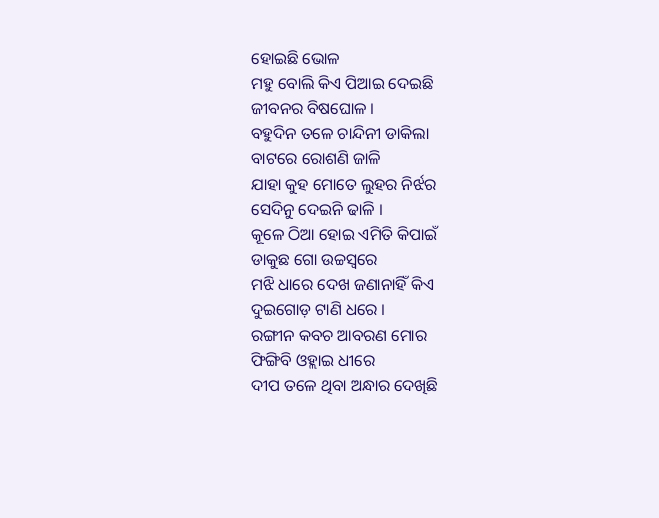ହୋଇଛି ଭୋଳ
ମହୁ ବୋଲି କିଏ ପିଆଇ ଦେଇଛି
ଜୀବନର ବିଷଘୋଳ ।
ବହୁଦିନ ତଳେ ଚାନ୍ଦିନୀ ଡାକିଲା
ବାଟରେ ରୋଶଣି ଜାଳି
ଯାହା କୁହ ମୋତେ ଲୁହର ନିର୍ଝର
ସେଦିନୁ ଦେଇନି ଢାଳି ।
କୂଳେ ଠିଆ ହୋଇ ଏମିତି କିପାଇଁ
ଡାକୁଛ ଗୋ ଉଚ୍ଚସ୍ବରେ
ମଝି ଧାରେ ଦେଖ ଜଣାନାହିଁ କିଏ
ଦୁଇଗୋଡ଼ ଟାଣି ଧରେ ।
ରଙ୍ଗୀନ କବଚ ଆବରଣ ମୋର
ଫିଙ୍ଗିବି ଓହ୍ଲାଇ ଧୀରେ
ଦୀପ ତଳେ ଥିବା ଅନ୍ଧାର ଦେଖିଛି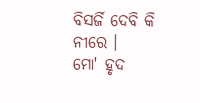ବିସର୍ଜି ଦେବି କି ନୀରେ ।
ମୋ' ହୃଦ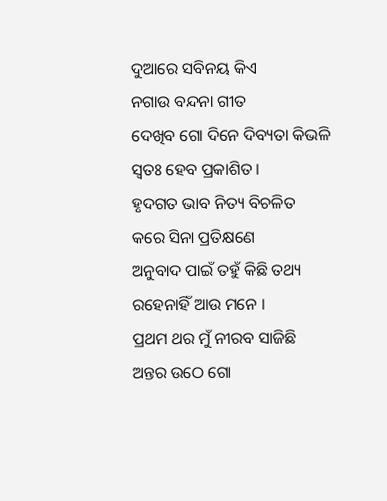ଦୁଆରେ ସବିନୟ କିଏ
ନଗାଉ ବନ୍ଦନା ଗୀତ
ଦେଖିବ ଗୋ ଦିନେ ଦିବ୍ୟତା କିଭଳି
ସ୍ବତଃ ହେବ ପ୍ରକାଶିତ ।
ହୃଦଗତ ଭାବ ନିତ୍ୟ ବିଚଳିତ
କରେ ସିନା ପ୍ରତିକ୍ଷଣେ
ଅନୁବାଦ ପାଇଁ ତହୁଁ କିଛି ତଥ୍ୟ
ରହେନାହିଁ ଆଉ ମନେ ।
ପ୍ରଥମ ଥର ମୁଁ ନୀରବ ସାଜିଛି
ଅନ୍ତର ଉଠେ ଗୋ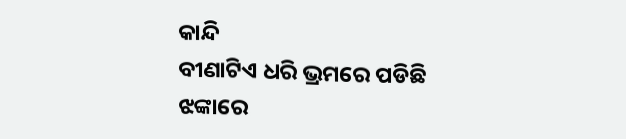କାନ୍ଦି
ବୀଣାଟିଏ ଧରି ଭ୍ରମରେ ପଡିଛି
ଝଙ୍କାରେ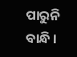ପାରୁନି ବାନ୍ଧି ।